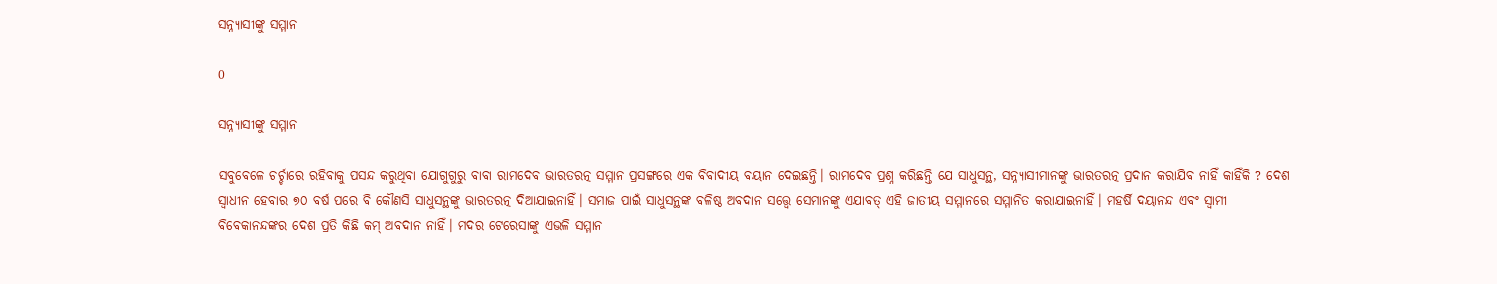ସନ୍ନ୍ୟାସୀଙ୍କୁ ସମ୍ମାନ

0

ସନ୍ନ୍ୟାସୀଙ୍କୁ ସମ୍ମାନ

ସବୁବେଳେ ଚର୍ଚ୍ଚାରେ ରହିବାକୁ ପସନ୍ଦ କରୁଥିବା ଯୋଗୁଗୁରୁ ବାବା ରାମଦେବ ଭାରତରତ୍ନ ସମ୍ମାନ ପ୍ରସଙ୍ଗରେ ଏକ ବିବାଦୀୟ ବୟାନ ଦେଇଛନ୍ତି। ରାମଦେବ ପ୍ରଶ୍ନ କରିଛନ୍ତି ଯେ ସାଧୁସନ୍ଥ, ସନ୍ନ୍ୟାସୀମାନଙ୍କୁ ଭାରତରତ୍ନ ପ୍ରଦାନ କରାଯିବ ନାହିଁ କାହିଁକି ? ଦେଶ ସ୍ୱାଧୀନ ହେବାର ୭୦ ବର୍ଷ ପରେ ବି କୌଣସି ସାଧୁସନ୍ଥଙ୍କୁ ଭାରତରତ୍ନ ଦିଆଯାଇନାହିଁ। ସମାଜ ପାଇଁ ସାଧୁସନ୍ଥଙ୍କ ବଳିଷ୍ଠ ଅବଦାନ ସତ୍ତ୍ବେ ସେମାନଙ୍କୁ ଏଯାବତ୍‍ ଏହି ଜାତୀୟ ସମ୍ମାନରେ ସମ୍ମାନିତ କରାଯାଇନାହିଁ। ମହର୍ଷି ଦୟାନନ୍ଦ ଏବଂ ସ୍ୱାମୀ ବିବେକାନନ୍ଦଙ୍କର ଦେଶ ପ୍ରତି କିଛି କମ୍‍ ଅବଦାନ ନାହିଁ। ମଦର ଟେରେସାଙ୍କୁ ଏଭଳି ସମ୍ମାନ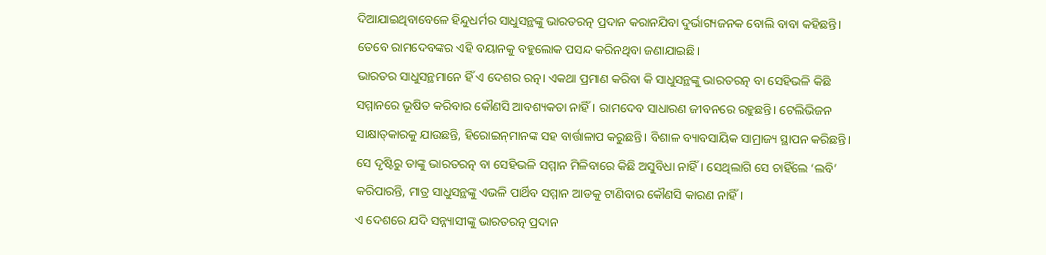ଦିଆଯାଇଥିବାବେଳେ ହିନ୍ଦୁଧର୍ମର ସାଧୁସନ୍ଥଙ୍କୁ ଭାରତରତ୍ନ ପ୍ରଦାନ କରାନଯିବା ଦୁର୍ଭାଗ୍ୟଜନକ ବୋଲି ବାବା କହିଛନ୍ତି। ତେବେ ରାମଦେବଙ୍କର ଏହି ବୟାନକୁ ବହୁଲୋକ ପସନ୍ଦ କରିନଥିବା ଜଣାଯାଇଛି।
ଭାରତର ସାଧୁସନ୍ଥମାନେ ହିଁ ଏ ଦେଶର ରତ୍ନ। ଏକଥା ପ୍ରମାଣ କରିବା କି ସାଧୁସନ୍ଥଙ୍କୁ ଭାରତରତ୍ନ ବା ସେହିଭଳି କିଛି ସମ୍ମାନରେ ଭୂଷିତ କରିବାର କୌଣସି ଆବଶ୍ୟକତା ନାହିଁ। ରାମଦେବ ସାଧାରଣ ଜୀବନରେ ରହୁଛନ୍ତି। ଟେଲିଭିଜନ ସାକ୍ଷାତ୍‌କାରକୁ ଯାଉଛନ୍ତି, ହିରୋଇନ୍‍ମାନଙ୍କ ସହ ବାର୍ତ୍ତାଳାପ କରୁଛନ୍ତି। ବିଶାଳ ବ୍ୟାବସାୟିକ ସାମ୍ରାଜ୍ୟ ସ୍ଥାପନ କରିଛନ୍ତି। ସେ ଦୃଷ୍ଟିରୁ ତାଙ୍କୁ ଭାରତରତ୍ନ ବା ସେହିଭଳି ସମ୍ମାନ ମିଳିବାରେ କିଛି ଅସୁବିଧା ନାହିଁ। ସେଥିଲାଗି ସେ ଚାହିଁଲେ ‘ଲବି’ କରିପାରନ୍ତି, ମାତ୍ର ସାଧୁସନ୍ଥଙ୍କୁ ଏଭଳି ପାର୍ଥିବ ସମ୍ମାନ ଆଡକୁ ଟାଣିବାର କୌଣସି କାରଣ ନାହିଁ।
ଏ ଦେଶରେ ଯଦି ସନ୍ନ୍ୟାସୀଙ୍କୁ ଭାରତରତ୍ନ ପ୍ରଦାନ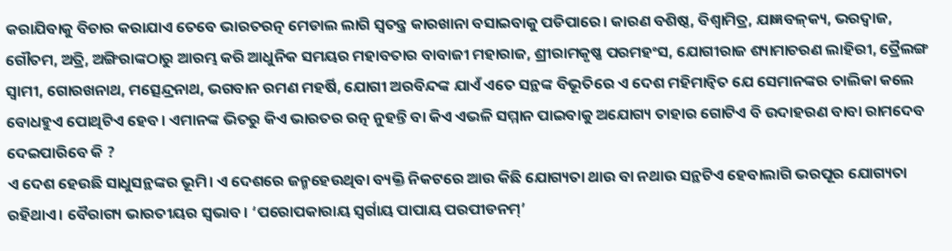କରାଯିବାକୁ ବିଚାର କରାଯାଏ ତେବେ ଭାରତରତ୍ନ ମେଡାଲ ଲାଗି ସ୍ୱତନ୍ତ୍ର କାରଖାନା ବସାଇବାକୁ ପଡିପାରେ। କାରଣ ବଶିଷ୍ଠ, ବିଶ୍ୱାମିତ୍ର, ଯାଜ୍ଞବଳ୍‍କ୍ୟ, ଭରଦ୍ୱାଜ, ଗୌତମ, ଅତ୍ରି, ଅଙ୍ଗିରାଙ୍କଠାରୁ ଆରମ୍ଭ କରି ଆଧୁନିକ ସମୟର ମହାବତାର ବାବାଜୀ ମହାରାଜ, ଶ୍ରୀରାମକୃଷ୍ଣ ପରମହଂସ, ଯୋଗୀରାଜ ଶ୍ୟାମାଚରଣ ଲାହିରୀ, ତ୍ରୈଲଙ୍ଗ ସ୍ୱାମୀ, ଗୋରଖନାଥ, ମତ୍ସେନ୍ଦ୍ରନାଥ, ଭଗବାନ ରମଣ ମହର୍ଷି, ଯୋଗୀ ଅରବିନ୍ଦଙ୍କ ଯାଏଁ ଏତେ ସନ୍ଥଙ୍କ ବିଭୂତିରେ ଏ ଦେଶ ମହିମାନ୍ୱିତ ଯେ ସେମାନଙ୍କର ତାଲିକା କଲେ ବୋଧହୁଏ ପୋଥିଟିଏ ହେବ। ଏମାନଙ୍କ ଭିତରୁ କିଏ ଭାରତର ରତ୍ନ ନୁହନ୍ତି ବା କିଏ ଏଭଳି ସମ୍ମାନ ପାଇବାକୁ ଅଯୋଗ୍ୟ ତାହାର ଗୋଟିଏ ବି ଉଦାହରଣ ବାବା ରାମଦେବ ଦେଇପାରିବେ କି ?
ଏ ଦେଶ ହେଉଛି ସାଧୁସନ୍ଥଙ୍କର ଭୂମି। ଏ ଦେଶରେ ଜନ୍ମହେଉଥିବା ବ୍ୟକ୍ତି ନିକଟରେ ଆଉ କିଛି ଯୋଗ୍ୟତା ଥାଉ ବା ନଥାଉ ସନ୍ଥଟିଏ ହେବାଲାଗି ଭରପୂର ଯୋଗ୍ୟତା ରହିଥାଏ। ବୈରାଗ୍ୟ ଭାରତୀୟର ସ୍ୱଭାବ। ‘ପରୋପକାରାୟ ସ୍ୱର୍ଗାୟ ପାପାୟ ପରପୀଡନମ୍‍’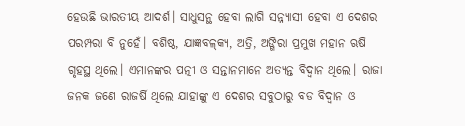ହେଉଛି ଭାରତୀୟ ଆଦର୍ଶ। ସାଧୁସନ୍ଥ ହେବା ଲାଗି ସନ୍ନ୍ୟାସୀ ହେବା ଏ ଦେଶର ପରମ୍ପରା ବି ନୁହେଁ। ବଶିଷ୍ଠ, ଯାଜ୍ଞବଳ୍‍କ୍ୟ, ଅତ୍ରି, ଅଙ୍ଗିରା ପ୍ରମୁଖ ମହାନ ଋଷି ଗୃହସ୍ଥ ଥିଲେ। ଏମାନଙ୍କର ପତ୍ନୀ ଓ ସନ୍ତାନମାନେ ଅତ୍ୟନ୍ତ ବିଦ୍ୱାନ ଥିଲେ। ରାଜା ଜନକ ଜଣେ ରାଜର୍ଷି ଥିଲେ ଯାହାଙ୍କୁ ଏ ଦେଶର ସବୁଠାରୁ ବଡ ବିଦ୍ୱାନ ଓ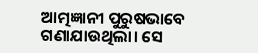ଆତ୍ମଜ୍ଞାନୀ ପୁରୁଷଭାବେ ଗଣାଯାଉଥିଲା। ସେ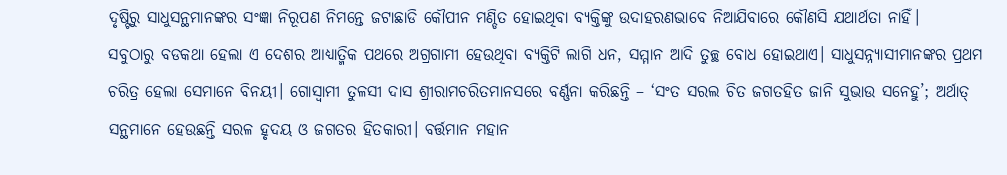ଦୃଷ୍ଟିରୁ ସାଧୁସନ୍ଥମାନଙ୍କର ସଂଜ୍ଞା ନିରୂପଣ ନିମନ୍ତେ ଜଟାଛାଡି କୌପୀନ ମଣ୍ଡିତ ହୋଇଥିବା ବ୍ୟକ୍ତିଙ୍କୁ ଉଦାହରଣଭାବେ ନିଆଯିବାରେ କୌଣସି ଯଥାର୍ଥତା ନାହିଁ।
ସବୁଠାରୁ ବଡକଥା ହେଲା ଏ ଦେଶର ଆଧ୍ୟାତ୍ମିକ ପଥରେ ଅଗ୍ରଗାମୀ ହେଉଥିବା ବ୍ୟକ୍ତିଟି ଲାଗି ଧନ, ସମ୍ମାନ ଆଦି ତୁଚ୍ଛ ବୋଧ ହୋଇଥାଏ। ସାଧୁସନ୍ନ୍ୟାସୀମାନଙ୍କର ପ୍ରଥମ ଚରିତ୍ର ହେଲା ସେମାନେ ବିନୟୀ। ଗୋସ୍ୱାମୀ ତୁଳସୀ ଦାସ ଶ୍ରୀରାମଚରିତମାନସରେ ବର୍ଣ୍ଣନା କରିଛନ୍ତି – ‘ସଂତ ସରଲ ଚିତ ଜଗତହିତ ଜାନି ସୁଭାଉ ସନେହୁ’; ଅର୍ଥାତ୍‍ ସନ୍ଥମାନେ ହେଉଛନ୍ତି ସରଳ ହୃଦୟ ଓ ଜଗତର ହିତକାରୀ। ବର୍ତ୍ତମାନ ମହାନ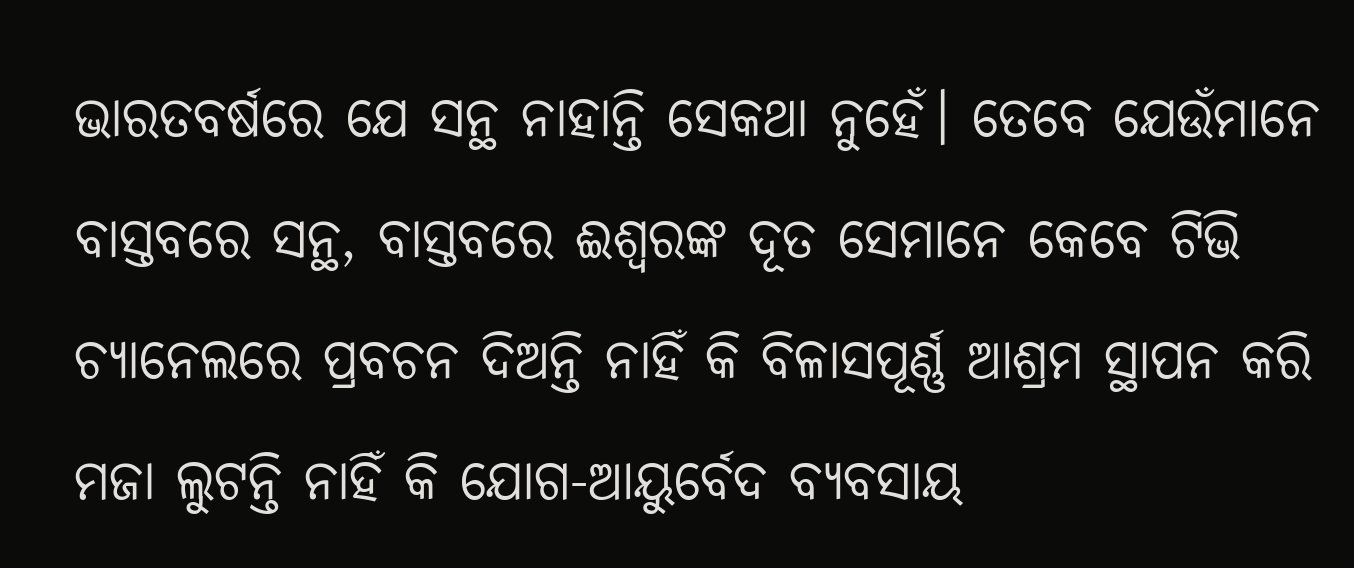ଭାରତବର୍ଷରେ ଯେ ସନ୍ଥ ନାହାନ୍ତି ସେକଥା ନୁହେଁ। ତେବେ ଯେଉଁମାନେ ବାସ୍ତବରେ ସନ୍ଥ, ବାସ୍ତବରେ ଈଶ୍ୱରଙ୍କ ଦୂତ ସେମାନେ କେବେ ଟିଭି ଚ୍ୟାନେଲରେ ପ୍ରବଚନ ଦିଅନ୍ତି ନାହିଁ କି ବିଳାସପୂର୍ଣ୍ଣ ଆଶ୍ରମ ସ୍ଥାପନ କରି ମଜା ଲୁଟନ୍ତି ନାହିଁ କି ଯୋଗ-ଆୟୁର୍ବେଦ ବ୍ୟବସାୟ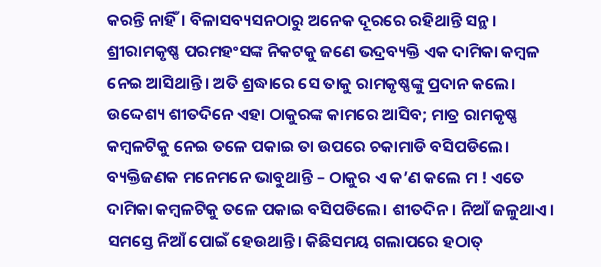କରନ୍ତି ନାହିଁ। ବିଳାସବ୍ୟସନଠାରୁ ଅନେକ ଦୂରରେ ରହିଥାନ୍ତି ସନ୍ଥ। ଶ୍ରୀରାମକୃଷ୍ଣ ପରମହଂସଙ୍କ ନିକଟକୁ ଜଣେ ଭଦ୍ରବ୍ୟକ୍ତି ଏକ ଦାମିକା କମ୍ବଳ ନେଇ ଆସିଥାନ୍ତି। ଅତି ଶ୍ରଦ୍ଧାରେ ସେ ତାକୁ ରାମକୃଷ୍ଣଙ୍କୁ ପ୍ରଦାନ କଲେ। ଉଦ୍ଦେଶ୍ୟ ଶୀତଦିନେ ଏହା ଠାକୁରଙ୍କ କାମରେ ଆସିବ; ମାତ୍ର ରାମକୃଷ୍ଣ କମ୍ବଳଟିକୁ ନେଇ ତଳେ ପକାଇ ତା ଉପରେ ଚକାମାଡି ବସିପଡିଲେ। ବ୍ୟକ୍ତିଜଣକ ମନେମନେ ଭାବୁଥାନ୍ତି – ଠାକୁର ଏ କ’ଣ କଲେ ମ ! ଏତେ ଦାମିକା କମ୍ବଳଟିକୁ ତଳେ ପକାଇ ବସିପଡିଲେ। ଶୀତଦିନ। ନିଆଁ ଜଳୁଥାଏ। ସମସ୍ତେ ନିଆଁ ପୋଇଁ ହେଉଥାନ୍ତି। କିଛିସମୟ ଗଲାପରେ ହଠାତ୍‍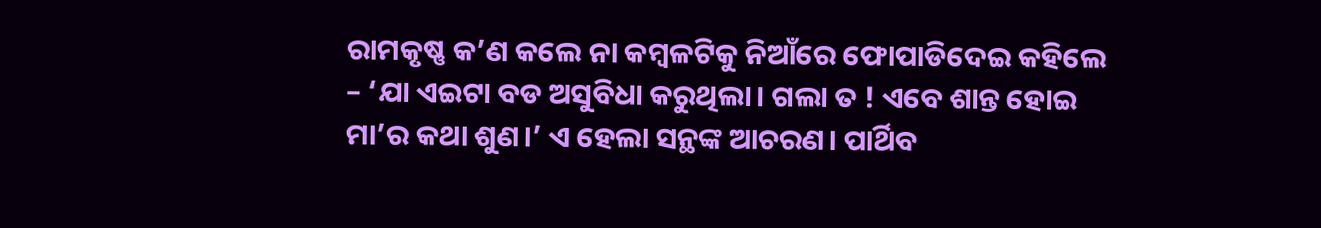ରାମକୃଷ୍ଣ କ’ଣ କଲେ ନା କମ୍ବଳଟିକୁ ନିଆଁରେ ଫୋପାଡିଦେଇ କହିଲେ – ‘ଯା ଏଇଟା ବଡ ଅସୁବିଧା କରୁଥିଲା। ଗଲା ତ ! ଏବେ ଶାନ୍ତ ହୋଇ ମା’ର କଥା ଶୁଣ।’ ଏ ହେଲା ସନ୍ଥଙ୍କ ଆଚରଣ। ପାର୍ଥିବ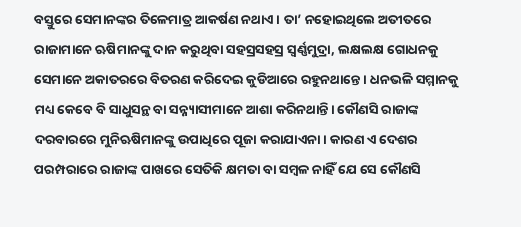ବସ୍ତୁରେ ସେମାନଙ୍କର ତିଳେମାତ୍ର ଆକର୍ଷଣ ନଥାଏ। ତା’ ନହୋଇଥିଲେ ଅତୀତରେ ରାଜାମାନେ ଋଷିମାନଙ୍କୁ ଦାନ କରୁଥିବା ସହସ୍ରସହସ୍ର ସ୍ୱର୍ଣ୍ଣମୁଦ୍ରା, ଲକ୍ଷଲକ୍ଷ ଗୋଧନକୁ ସେମାନେ ଅକାତରରେ ବିତରଣ କରିଦେଇ କୁଡିଆରେ ରହୁନଥାନ୍ତେ। ଧନଭଳି ସମ୍ମାନକୁ ମଧ୍ୟ କେବେ ବି ସାଧୁସନ୍ଥ ବା ସନ୍ନ୍ୟାସୀମାନେ ଆଶା କରିନଥାନ୍ତି। କୌଣସି ରାଜାଙ୍କ ଦରବାରରେ ମୁନିଋଷିମାନଙ୍କୁ ଉପାଧିରେ ପୂଜା କରାଯାଏନା। କାରଣ ଏ ଦେଶର ପରମ୍ପରାରେ ରାଜାଙ୍କ ପାଖରେ ସେତିକି କ୍ଷମତା ବା ସମ୍ବଳ ନାହିଁ ଯେ ସେ କୌଣସି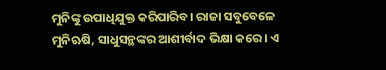ମୁନିଙ୍କୁ ଉପାଧିଯୁକ୍ତ କରିପାରିବ। ରାଜା ସବୁବେଳେ ମୁନିଋଷି, ସାଧୁସନ୍ଥଙ୍କର ଆଶୀର୍ବାଦ ଭିକ୍ଷା କରେ। ଏ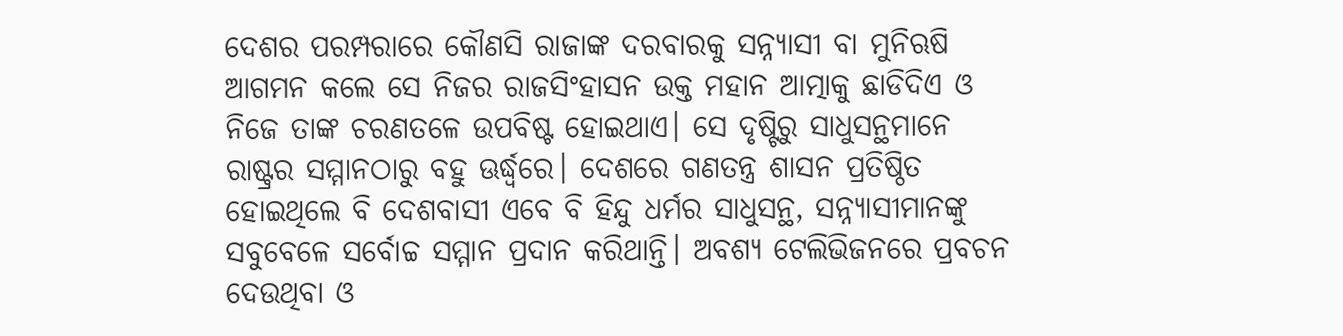ଦେଶର ପରମ୍ପରାରେ କୌଣସି ରାଜାଙ୍କ ଦରବାରକୁ ସନ୍ନ୍ୟାସୀ ବା ମୁନିଋଷି ଆଗମନ କଲେ ସେ ନିଜର ରାଜସିଂହାସନ ଉକ୍ତ ମହାନ ଆତ୍ମାକୁ ଛାଡିଦିଏ ଓ ନିଜେ ତାଙ୍କ ଚରଣତଳେ ଉପବିଷ୍ଟ ହୋଇଥାଏ। ସେ ଦୃଷ୍ଟିରୁ ସାଧୁସନ୍ଥମାନେ ରାଷ୍ଟ୍ରର ସମ୍ମାନଠାରୁ ବହୁ ଊର୍ଦ୍ଧ୍ବରେ। ଦେଶରେ ଗଣତନ୍ତ୍ର ଶାସନ ପ୍ରତିଷ୍ଠିତ ହୋଇଥିଲେ ବି ଦେଶବାସୀ ଏବେ ବି ହିନ୍ଦୁ ଧର୍ମର ସାଧୁସନ୍ଥ, ସନ୍ନ୍ୟାସୀମାନଙ୍କୁ ସବୁବେଳେ ସର୍ବୋଚ୍ଚ ସମ୍ମାନ ପ୍ରଦାନ କରିଥାନ୍ତି। ଅବଶ୍ୟ ଟେଲିଭିଜନରେ ପ୍ରବଚନ ଦେଉଥିବା ଓ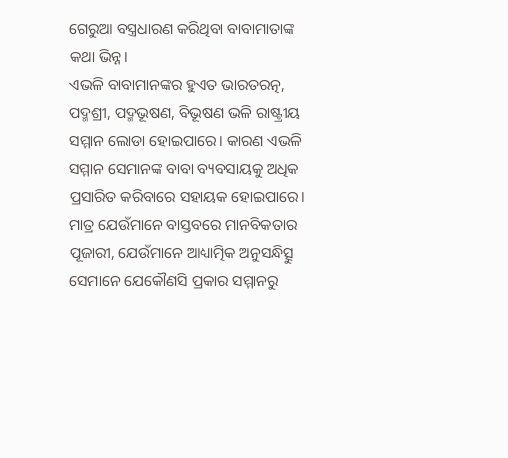ଗେରୁଆ ବସ୍ତ୍ରଧାରଣ କରିଥିବା ବାବାମାତାଙ୍କ କଥା ଭିନ୍ନ।
ଏଭଳି ବାବାମାନଙ୍କର ହୁଏତ ଭାରତରତ୍ନ, ପଦ୍ମଶ୍ରୀ, ପଦ୍ମଭୂଷଣ, ବିଭୂଷଣ ଭଳି ରାଷ୍ଟ୍ରୀୟ ସମ୍ମାନ ଲୋଡା ହୋଇପାରେ। କାରଣ ଏଭଳି ସମ୍ମାନ ସେମାନଙ୍କ ବାବା ବ୍ୟବସାୟକୁ ଅଧିକ ପ୍ରସାରିତ କରିବାରେ ସହାୟକ ହୋଇପାରେ। ମାତ୍ର ଯେଉଁମାନେ ବାସ୍ତବରେ ମାନବିକତାର ପୂଜାରୀ, ଯେଉଁମାନେ ଆଧ୍ୟାତ୍ମିକ ଅନୁସନ୍ଧିତ୍ସୁ ସେମାନେ ଯେକୌଣସି ପ୍ରକାର ସମ୍ମାନରୁ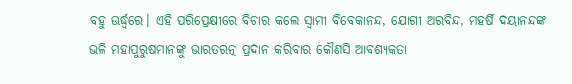ବହୁ ଊର୍ଦ୍ଧ୍ବରେ। ଏହି ପରିପ୍ରେକ୍ଷୀରେ ବିଚାର କଲେ ସ୍ୱାମୀ ବିବେକାନନ୍ଦ, ଯୋଗୀ ଅରବିନ୍ଦ, ମହର୍ଷି ଦୟାନନ୍ଦଙ୍କ ଭଳି ମହାପୁରୁଷମାନଙ୍କୁ ଭାରତରତ୍ନ ପ୍ରଦାନ କରିବାର କୌଣସି ଆବଶ୍ୟକତା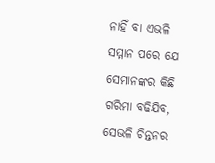ନାହିଁ ବା ଏଭଳି ସମ୍ମାନ ପରେ ଯେ ସେମାନଙ୍କର କିଛି ଗରିମା ବଢିଯିବ, ସେଭଳି ଚିନ୍ତନର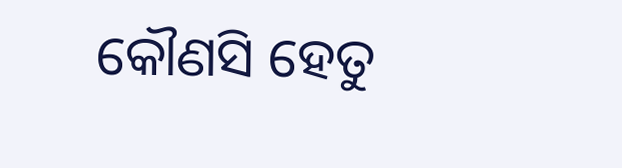କୌଣସି ହେତୁ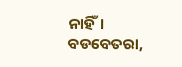ନାହିଁ।
ବଡବେତରା,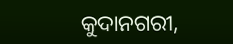କୁଦାନଗରୀ,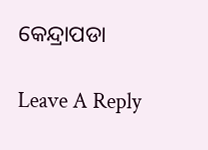କେନ୍ଦ୍ରାପଡା

Leave A Reply